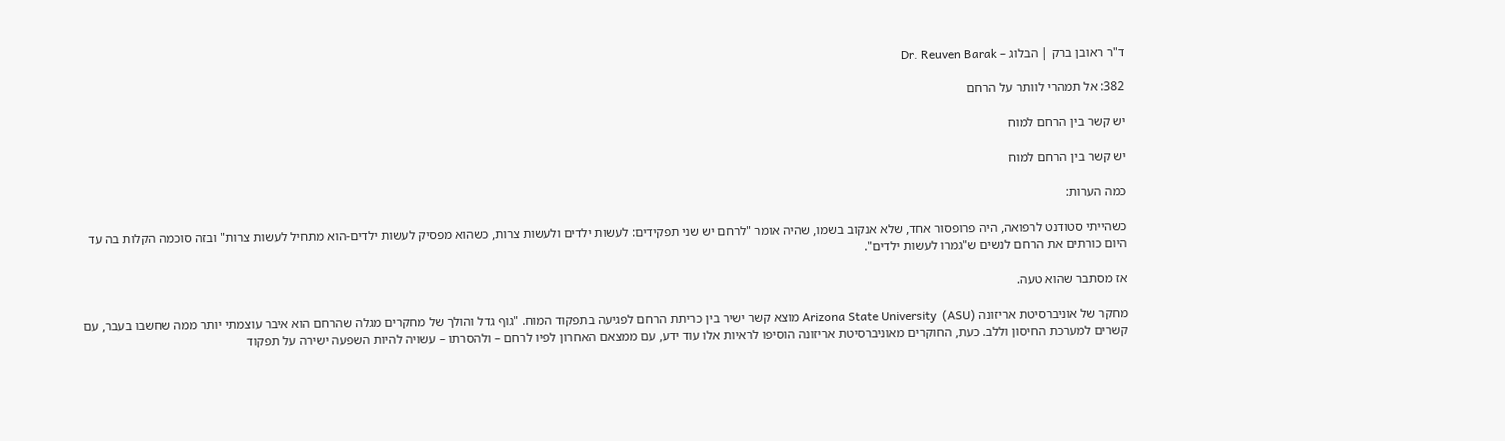ד"ר ראובן ברק | הבלוג – Dr. Reuven Barak

382: אל תמהרי לוותר על הרחם

יש קשר בין הרחם למוח

יש קשר בין הרחם למוח

כמה הערות:

כשהייתי סטודנט לרפואה, היה פרופסור אחד, שלא אנקוב בשמו, שהיה אומר "לרחם יש שני תפקידים: לעשות ילדים ולעשות צרות, כשהוא מפסיק לעשות ילדים-הוא מתחיל לעשות צרות" ובזה סוכמה הקלות בה עד היום כורתים את הרחם לנשים ש"גמרו לעשות ילדים".

אז מסתבר שהוא טעה.

מחקר של אוניברסיטת אריזונה Arizona State University  (ASU) מוצא קשר ישיר בין כריתת הרחם לפגיעה בתפקוד המוח. "גוף גדל והולך של מחקרים מגלה שהרחם הוא איבר עוצמתי יותר ממה שחשבו בעבר, עם קשרים למערכת החיסון וללב. כעת, החוקרים מאוניברסיטת אריזונה הוסיפו לראיות אלו עוד ידע, עם ממצאם האחרון לפיו לרחם – ולהסרתו – עשויה להיות השפעה ישירה על תפקוד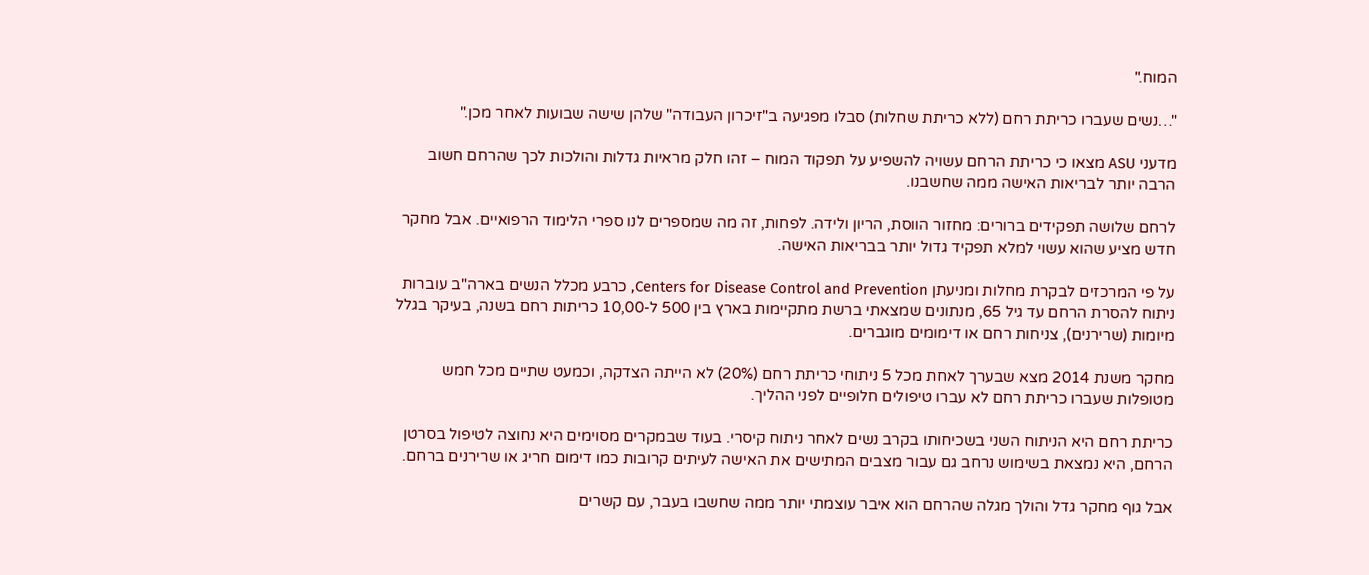המוח."

"…נשים שעברו כריתת רחם (ללא כריתת שחלות) סבלו מפגיעה ב"זיכרון העבודה" שלהן שישה שבועות לאחר מכן."

מדעני ASU מצאו כי כריתת הרחם עשויה להשפיע על תפקוד המוח – זהו חלק מראיות גדלות והולכות לכך שהרחם חשוב הרבה יותר לבריאות האישה ממה שחשבנו.

לרחם שלושה תפקידים ברורים: מחזור הווסת, הריון ולידה. לפחות, זה מה שמספרים לנו ספרי הלימוד הרפואיים. אבל מחקר חדש מציע שהוא עשוי למלא תפקיד גדול יותר בבריאות האישה.

על פי המרכזים לבקרת מחלות ומניעתן Centers for Disease Control and Prevention, כרבע מכלל הנשים בארה"ב עוברות ניתוח להסרת הרחם עד גיל 65, מנתונים שמצאתי ברשת מתקיימות בארץ בין 500 ל-10,00 כריתות רחם בשנה, בעיקר בגלל מיומות (שרירנים), צניחות רחם או דימומים מוגברים.

מחקר משנת 2014 מצא שבערך לאחת מכל 5 ניתוחי כריתת רחם (20%) לא הייתה הצדקה, וכמעט שתיים מכל חמש מטופלות שעברו כריתת רחם לא עברו טיפולים חלופיים לפני ההליך.

כריתת רחם היא הניתוח השני בשכיחותו בקרב נשים לאחר ניתוח קיסרי. בעוד שבמקרים מסוימים היא נחוצה לטיפול בסרטן הרחם, היא נמצאת בשימוש נרחב גם עבור מצבים המתישים את האישה לעיתים קרובות כמו דימום חריג או שרירנים ברחם.

אבל גוף מחקר גדל והולך מגלה שהרחם הוא איבר עוצמתי יותר ממה שחשבו בעבר, עם קשרים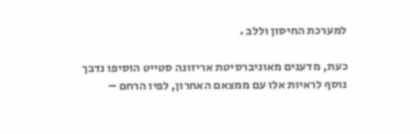למערכת החיסון וללב .

כעת, מדענים מאוניברסיטת אריזונה סטייט הוסיפו נדבך נוסף לראיות אלו עם ממצאם האחרון, לפיו הרחם –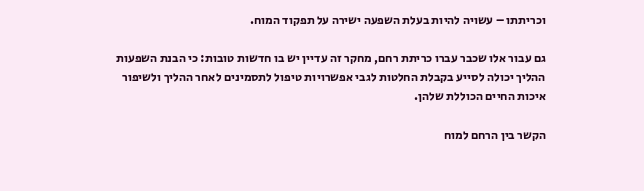וכריתתו – עשויה להיות בעלת השפעה ישירה על תפקוד המוח.

גם עבור אלו שכבר עברו כריתת רחם, מחקר זה עדיין יש בו חדשות טובות: כי הבנת השפעות ההליך יכולה לסייע בקבלת החלטות לגבי אפשרויות טיפול לתסמינים לאחר ההליך ולשיפור איכות החיים הכוללת שלהן.

הקשר בין הרחם למוח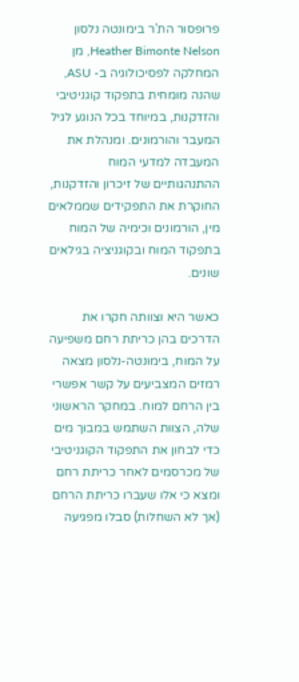פרופסור הת'ר בימונטה נלסון Heather Bimonte Nelson, מן המחלקה לפסיכולוגיה ב- ASU, שהנה מומחית בתפקוד קוגניטיבי והזדקנות, במיוחד בכל הנוגע לגיל המעבר והורמונים. ומנהלת את המעבדה למדעי המוח ההתנהגותיים של זיכרון והזדקנות, החוקרת את התפקידים שממלאים מין, הורמונים וכימיה של המוח בתפקוד המוח ובקוגניציה בגילאים שונים.

כאשר היא וצוותה חקרו את הדרכים בהן כריתת רחם משפיעה על המוח, בימונטה-נלסון מצאה רמזים המצביעים על קשר אפשרי בין הרחם למוח. במחקר הראשוני שלה, הצוות השתמש במבוך מים כדי לבחון את התפקוד הקוגניטיבי של מכרסמים לאחר כריתת רחם ומצא כי אלו שעברו כריתת הרחם (אך לא השחלות) סבלו מפגיעה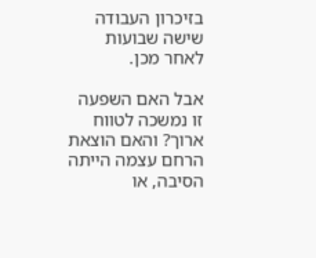בזיכרון העבודה שישה שבועות לאחר מכן.

אבל האם השפעה זו נמשכה לטווח ארוך? והאם הוצאת הרחם עצמה הייתה הסיבה, או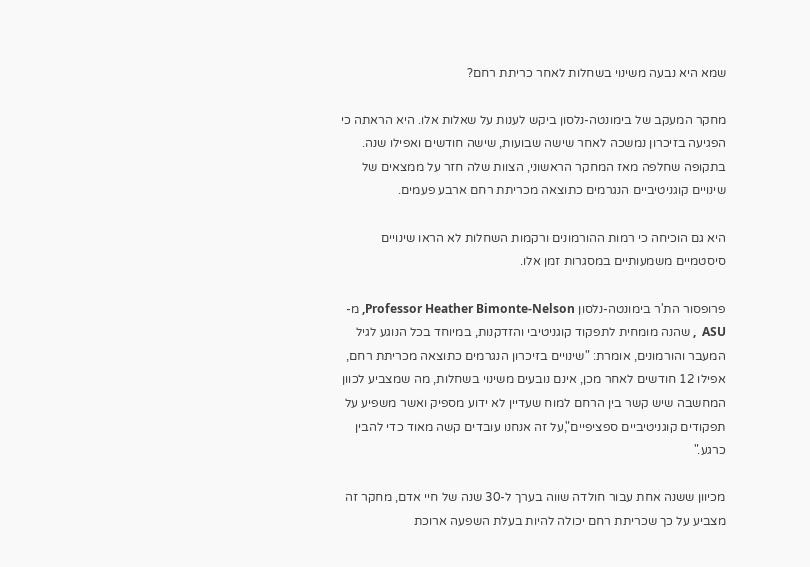שמא היא נבעה משינוי בשחלות לאחר כריתת רחם?

מחקר המעקב של בימונטה-נלסון ביקש לענות על שאלות אלו. היא הראתה כי הפגיעה בזיכרון נמשכה לאחר שישה שבועות, שישה חודשים ואפילו שנה. בתקופה שחלפה מאז המחקר הראשוני, הצוות שלה חזר על ממצאים של שינויים קוגניטיביים הנגרמים כתוצאה מכריתת רחם ארבע פעמים.

היא גם הוכיחה כי רמות ההורמונים ורקמות השחלות לא הראו שינויים סיסטמיים משמעותיים במסגרות זמן אלו.

פרופסור הת'ר בימונטה-נלסון Professor Heather Bimonte-Nelson, מ-ASU  , שהנה מומחית לתפקוד קוגניטיבי והזדקנות, במיוחד בכל הנוגע לגיל המעבר והורמונים, אומרת: "שינויים בזיכרון הנגרמים כתוצאה מכריתת רחם, אפילו 12 חודשים לאחר מכן, אינם נובעים משינוי בשחלות, מה שמצביע לכוון המחשבה שיש קשר בין הרחם למוח שעדיין לא ידוע מספיק ואשר משפיע על תפקודים קוגניטיביים ספציפיים",על זה אנחנו עובדים קשה מאוד כדי להבין כרגע."

מכיוון ששנה אחת עבור חולדה שווה בערך ל-30 שנה של חיי אדם, מחקר זה מצביע על כך שכריתת רחם יכולה להיות בעלת השפעה ארוכת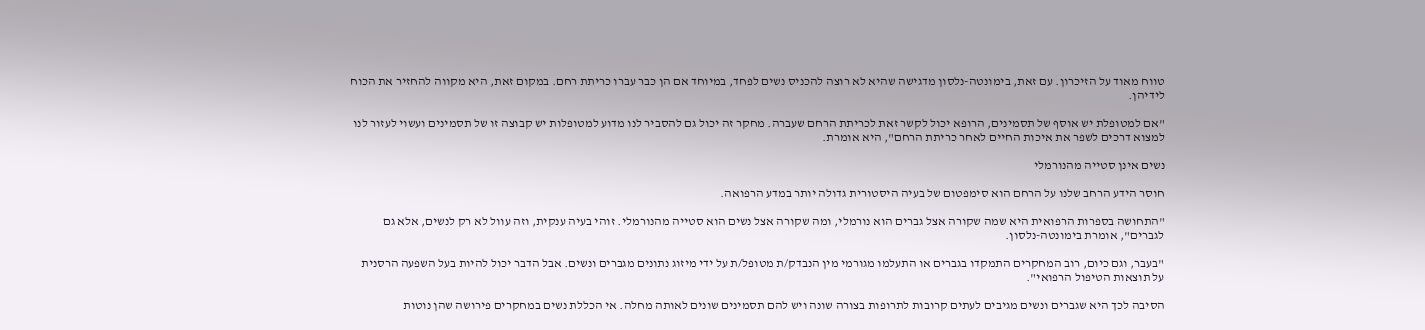טווח מאוד על הזיכרון. עם זאת, בימונטה-נלסון מדגישה שהיא לא רוצה להכניס נשים לפחד, במיוחד אם הן כבר עברו כריתת רחם. במקום זאת, היא מקווה להחזיר את הכוח לידיהן.

"אם למטופלת יש אוסף של תסמינים, הרופא יכול לקשר זאת לכריתת הרחם שעברה. מחקר זה יכול גם להסביר לנו מדוע למטופלות יש קבוצה זו של תסמינים ועשוי לעזור לנו למצוא דרכים לשפר את איכות החיים לאחר כריתת הרחם", היא אומרת.

נשים אינן סטייה מהנורמלי

חוסר הידע הרחב שלנו על הרחם הוא סימפטום של בעיה היסטורית גדולה יותר במדע הרפואה.

"התחושה בספרות הרפואית היא שמה שקורה אצל גברים הוא נורמלי, ומה שקורה אצל נשים הוא סטייה מהנורמלי. זוהי בעיה ענקית, וזה עוול לא רק לנשים, אלא גם לגברים", אומרת בימונטה-נלסון.

"בעבר, וגם כיום, רוב המחקרים התמקדו בגברים או התעלמו מגורמי מין הנבדק/ת מטופל/ת על ידי מיזוג נתונים מגברים ונשים. אבל הדבר יכול להיות בעל השפעה הרסנית על תוצאות הטיפול הרפואי".

הסיבה לכך היא שגברים ונשים מגיבים לעתים קרובות לתרופות בצורה שונה ויש להם תסמינים שונים לאותה מחלה. אי הכללת נשים במחקרים פירושה שהן נוטות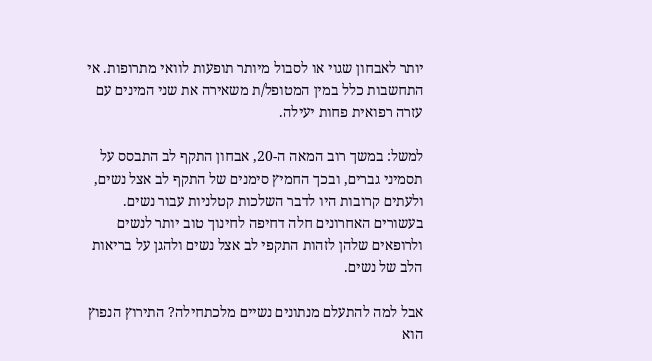יותר לאבחון שגוי או לסבול מיותר תופעות לוואי מתרופות. אי התחשבות כלל במין המטופל/ת משאירה את שני המינים עם עזרה רפואית פחות יעילה.

למשל: במשך רוב המאה ה-20, אבחון התקף לב התבסס על תסמיני גברים, ובכך החמיץ סימנים של התקף לב אצל נשים, ולעתים קרובות היו לדבר השלכות קטלניות עבור נשים. בעשורים האחרונים חלה דחיפה לחינוך טוב יותר לנשים ולרופאים שלהן לזהות התקפי לב אצל נשים ולהגן על בריאות הלב של נשים.

אבל למה להתעלם מנתונים נשיים מלכתחילה? התירוץ הנפוץ הוא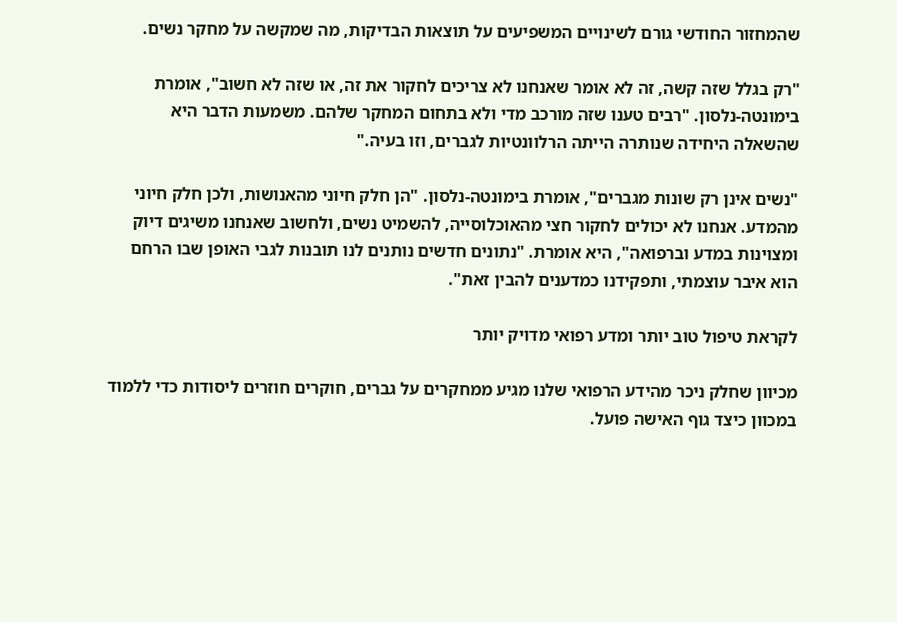שהמחזור החודשי גורם לשינויים המשפיעים על תוצאות הבדיקות, מה שמקשה על מחקר נשים.

"רק בגלל שזה קשה, זה לא אומר שאנחנו לא צריכים לחקור את זה, או שזה לא חשוב", אומרת בימונטה-נלסון. "רבים טענו שזה מורכב מדי ולא בתחום המחקר שלהם. משמעות הדבר היא שהשאלה היחידה שנותרה הייתה הרלוונטיות לגברים, וזו בעיה."

"נשים אינן רק שונות מגברים", אומרת בימונטה-נלסון. "הן חלק חיוני מהאנושות, ולכן חלק חיוני מהמדע. אנחנו לא יכולים לחקור חצי מהאוכלוסייה, להשמיט נשים, ולחשוב שאנחנו משיגים דיוק ומצוינות במדע וברפואה", היא אומרת. "נתונים חדשים נותנים לנו תובנות לגבי האופן שבו הרחם הוא איבר עוצמתי, ותפקידנו כמדענים להבין זאת".

לקראת טיפול טוב יותר ומדע רפואי מדויק יותר

מכיוון שחלק ניכר מהידע הרפואי שלנו מגיע ממחקרים על גברים, חוקרים חוזרים ליסודות כדי ללמוד במכוון כיצד גוף האישה פועל.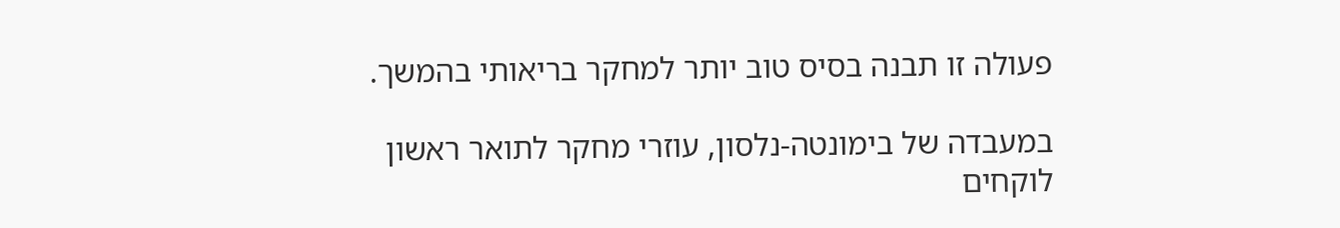פעולה זו תבנה בסיס טוב יותר למחקר בריאותי בהמשך.

במעבדה של בימונטה-נלסון, עוזרי מחקר לתואר ראשון לוקחים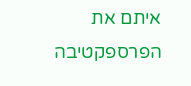איתם את הפרספקטיבה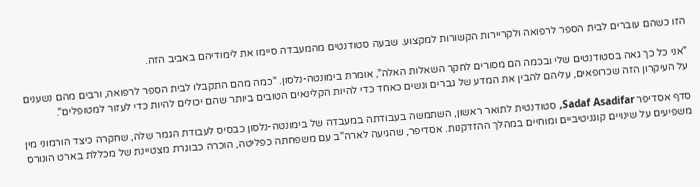הזו כשהם עוברים לבית הספר לרפואה ולקריירות הקשורות למקצוע. שבעה סטודנטים מהמעבדה סיימו את לימודיהם באביב הזה.

"אני כל כך גאה בסטודנטים שלי ובכמה הם מסורים לחקר השאלות האלה", אומרת בימונטה-נלסון. "כמה מהם התקבלו לבית הספר לרפואה, ורבים מהם נשענים על העיקרון הזה שכרופאים, עליהם להבין את המדע של גברים ונשים כאחד כדי להיות הקלינאים הטובים ביותר שהם יכולים להיות כדי לעזור למטופלים".

סדף אסדיפר Sadaf Asadifar, סטודנטית לתואר ראשון, השתמשה בעבודתה במעבדה של בימונטה-נלסון כבסיס לעבודת הגמר שלה, שחקרה כיצד הורמוני מין משפיעים על שינויים קוגניטיביים ומוחיים במהלך ההזדקנות. אסדיפר, שהגיעה לארה"ב עם משפחתה כפליטה, הוכרה כבוגרת מצטיינת של מכללת בארט הונורס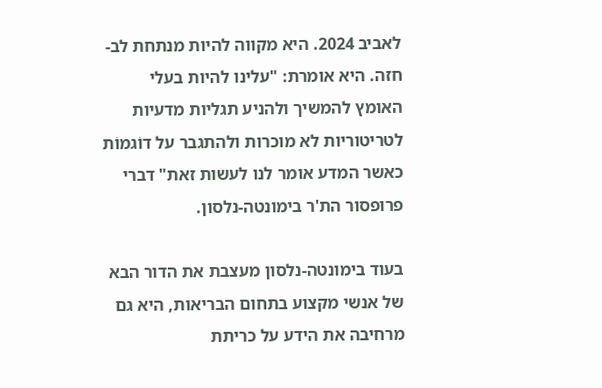לאביב 2024. היא מקווה להיות מנתחת לב-חזה. היא אומרת: "עלינו להיות בעלי האומץ להמשיך ולהניע תגליות מדעיות לטריטוריות לא מוכרות ולהתגבר על דוֹגמוֹת כאשר המדע אומר לנו לעשות זאת" דברי פרופסור הת'ר בימונטה-נלסון.

בעוד בימונטה-נלסון מעצבת את הדור הבא של אנשי מקצוע בתחום הבריאות, היא גם מרחיבה את הידע על כריתת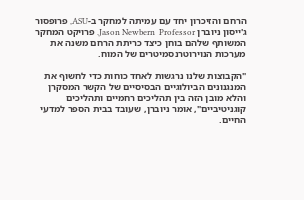הרחם והזיכרון יחד עם עמיתה למחקר ב-ASU, פרופסור ג'ייסון ניוברן Jason Newbern  Professor. פרויקט המחקר המשותף שלהם בוחן כיצד כריתת הרחם משנה את מערכות הנוירוטרנסמיטרים של המוח.

"הקבוצות שלנו נרגשות לאחד כוחות כדי לחשוף את המנגנונים הביולוגיים הבסיסיים של הקשר המסקרן והלא מובן הזה בין תהליכים רחמיים ותהליכים קוגניטיביים", אומר ניוברן, שעובד בבית הספר למדעי החיים.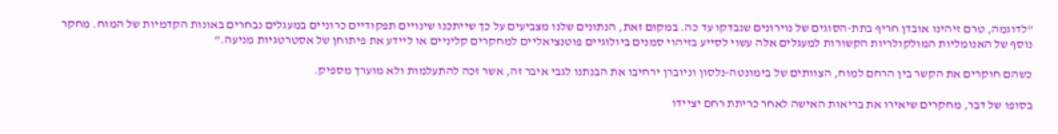"לדוגמה, טרם זיהינו אובדן חריף בתת-הסוגים של נוירונים שנבדקו עד כה. במקום זאת, הנתונים שלנו מצביעים על כך שייתכנו שינויים תפקודיים כרוניים במעגלים נבחרים באונות הקדמיות של המוח. מחקר נוסף של האנומליות המולקולריות הקשורות למעגלים אלה עשוי לסייע בזיהוי סמנים ביולוגיים פוטנציאליים למחקרים קליניים או ליידע את פיתוחן של אסטרטגיות מניעה."

כשהם חוקרים את הקשר בין הרחם למוח, הצוותים של בימונטה-נלסון וניוברן ירחיבו את הבנתנו לגבי איבר זה, אשר זכה להתעלמות ולא מוערך מספיק.

בסופו של דבר, מחקרים שיאירו את בריאות האישה לאחר כריתת רחם יציידו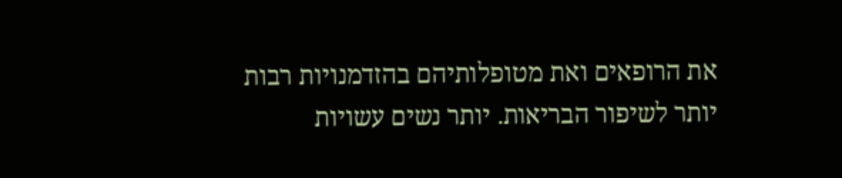את הרופאים ואת מטופלותיהם בהזדמנויות רבות יותר לשיפור הבריאות. יותר נשים עשויות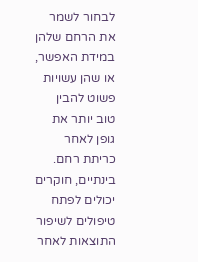לבחור לשמר את הרחם שלהן במידת האפשר, או שהן עשויות פשוט להבין טוב יותר את גופן לאחר כריתת רחם. בינתיים, חוקרים יכולים לפתח טיפולים לשיפור התוצאות לאחר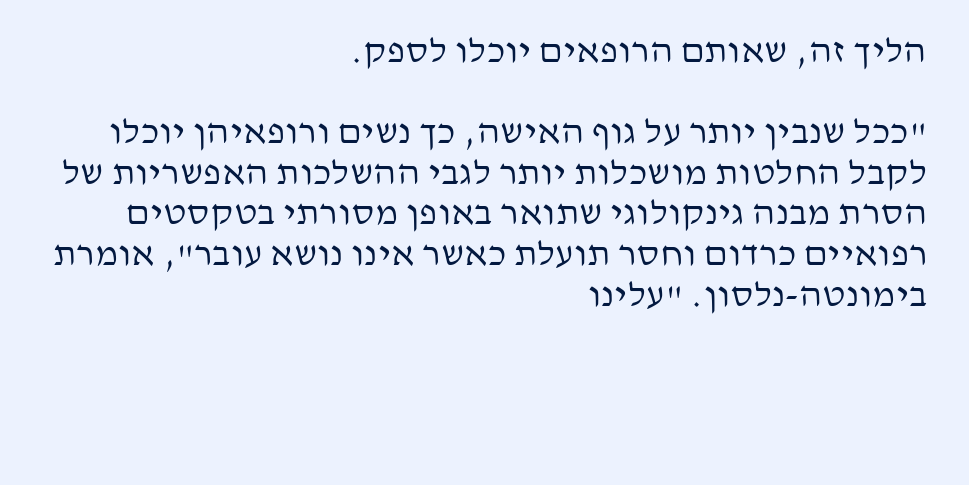הליך זה, שאותם הרופאים יוכלו לספק.

"ככל שנבין יותר על גוף האישה, כך נשים ורופאיהן יוכלו לקבל החלטות מושכלות יותר לגבי ההשלכות האפשריות של הסרת מבנה גינקולוגי שתואר באופן מסורתי בטקסטים רפואיים כרדום וחסר תועלת כאשר אינו נושא עובר", אומרת בימונטה-נלסון. "עלינו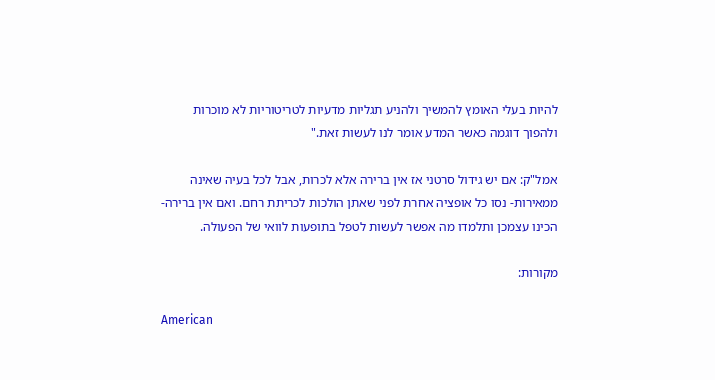להיות בעלי האומץ להמשיך ולהניע תגליות מדעיות לטריטוריות לא מוכרות ולהפוך דוגמה כאשר המדע אומר לנו לעשות זאת."

אמל"ק: אם יש גידול סרטני אז אין ברירה אלא לכרות, אבל לכל בעיה שאינה ממאירות- נסו כל אופציה אחרת לפני שאתן הולכות לכריתת רחם. ואם אין ברירה- הכינו עצמכן ותלמדו מה אפשר לעשות לטפל בתופעות לוואי של הפעולה.

מקורות:

American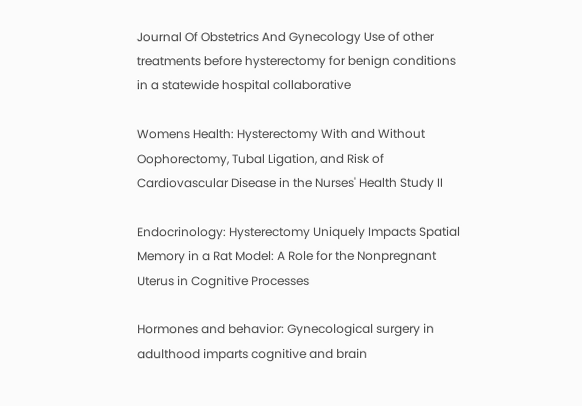Journal Of Obstetrics And Gynecology Use of other treatments before hysterectomy for benign conditions in a statewide hospital collaborative

Womens Health: Hysterectomy With and Without Oophorectomy, Tubal Ligation, and Risk of Cardiovascular Disease in the Nurses' Health Study II

Endocrinology: Hysterectomy Uniquely Impacts Spatial Memory in a Rat Model: A Role for the Nonpregnant Uterus in Cognitive Processes

Hormones and behavior: Gynecological surgery in adulthood imparts cognitive and brain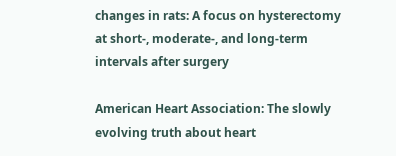changes in rats: A focus on hysterectomy at short-, moderate-, and long-term intervals after surgery

American Heart Association: The slowly evolving truth about heart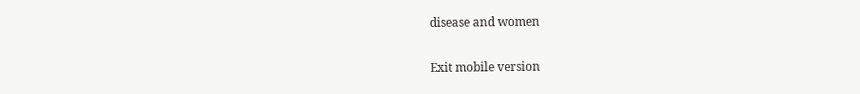disease and women

Exit mobile version